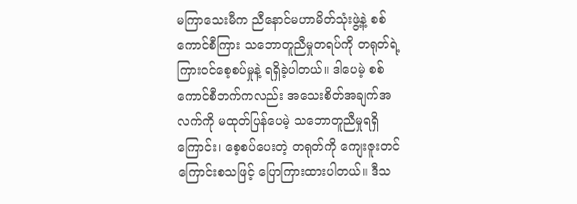မကြာသေးမီက ညီနောင်မဟာမိတ်သုံးဖွဲ့နဲ့ စစ်ကောင်စီကြား သဘောတူညီမှုတရပ်ကို တရုတ်ရဲ့ ကြားဝင်စေ့စပ်မှုနဲ့ ရရှိခဲ့ပါတယ်။ ဒါပေမဲ့ စစ်ကောင်စီဘက်ကလည်း အသေးစိတ်အချက်အလက်ကို မထုတ်ပြန်ပေမဲ့ သဘောတူညီမှုရရှိကြောင်း၊ စေ့စပ်ပေးတဲ့ တရုတ်ကို ကျေးဇူးတင်ကြောင်းစသဖြင့် ပြောကြားထားပါတယ်။ ဒီသ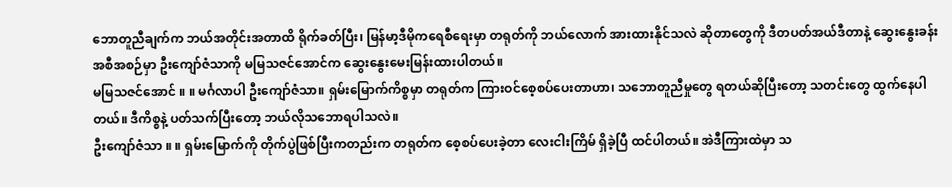ဘောတူညီချက်က ဘယ်အတိုင်းအတာထိ ရိုက်ခတ်ပြီး၊ မြန်မာ့ဒီမိုကရေစီရေးမှာ တရုတ်ကို ဘယ်လောက် အားထားနိုင်သလဲ ဆိုတာတွေကို ဒီတပတ်အယ်ဒီတာနဲ့ ဆွေးနွေးခန်းအစီအစဉ်မှာ ဦးကျော်ဇံသာကို မမြသဇင်အောင်က ဆွေးနွေးမေးမြန်းထားပါတယ်။
မမြသဇင်အောင် ။ ။ မင်္ဂလာပါ ဦးကျော်ဇံသာ။ ရှမ်းမြောက်ကိစ္စမှာ တရုတ်က ကြားဝင်စေ့စပ်ပေးတာဟာ၊ သဘောတူညီမှုတွေ ရတယ်ဆိုပြီးတော့ သတင်းတွေ ထွက်နေပါတယ်။ ဒီကိစ္စနဲ့ ပတ်သက်ပြီးတော့ ဘယ်လိုသဘောရပါသလဲ။
ဦးကျော်ဇံသာ ။ ။ ရှမ်းမြောက်ကို တိုက်ပွဲဖြစ်ပြီးကတည်းက တရုတ်က စေ့စပ်ပေးခဲ့တာ လေးငါးကြိမ် ရှိခဲ့ပြီ ထင်ပါတယ်။ အဲဒီကြားထဲမှာ သ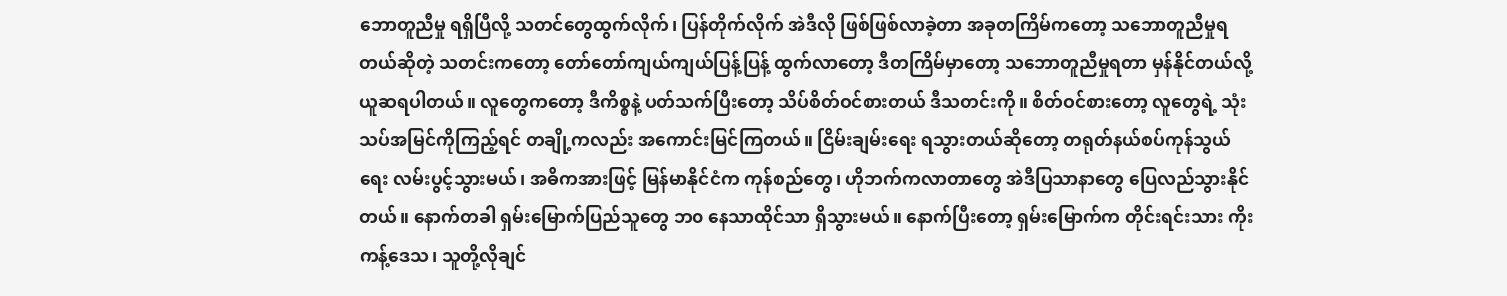ဘောတူညီမှု ရရှိပြီလို့ သတင်တွေထွက်လိုက်၊ ပြန်တိုက်လိုက် အဲဒီလို ဖြစ်ဖြစ်လာခဲ့တာ အခုတကြိမ်ကတော့ သဘောတူညီမှုရတယ်ဆိုတဲ့ သတင်းကတော့ တော်တော်ကျယ်ကျယ်ပြန့်ပြန့် ထွက်လာတော့ ဒီတကြိမ်မှာတော့ သဘောတူညီမှုရတာ မှန်နိုင်တယ်လို့ ယူဆရပါတယ်။ လူတွေကတော့ ဒီကိစ္စနဲ့ ပတ်သက်ပြီးတော့ သိပ်စိတ်ဝင်စားတယ် ဒီသတင်းကို။ စိတ်ဝင်စားတော့ လူတွေရဲ့ သုံးသပ်အမြင်ကိုကြည့်ရင် တချို့ကလည်း အကောင်းမြင်ကြတယ်။ ငြိမ်းချမ်းရေး ရသွားတယ်ဆိုတော့ တရုတ်နယ်စပ်ကုန်သွယ်ရေး လမ်းပွင့်သွားမယ်၊ အဓိကအားဖြင့် မြန်မာနိုင်ငံက ကုန်စည်တွေ၊ ဟိုဘက်ကလာတာတွေ အဲဒီပြသာနာတွေ ပြေလည်သွားနိုင်တယ်။ နောက်တခါ ရှမ်းမြောက်ပြည်သူတွေ ဘ၀ နေသာထိုင်သာ ရှိသွားမယ်။ နောက်ပြီးတော့ ရှမ်းမြောက်က တိုင်းရင်းသား ကိုးကန့်ဒေသ၊ သူတို့လိုချင်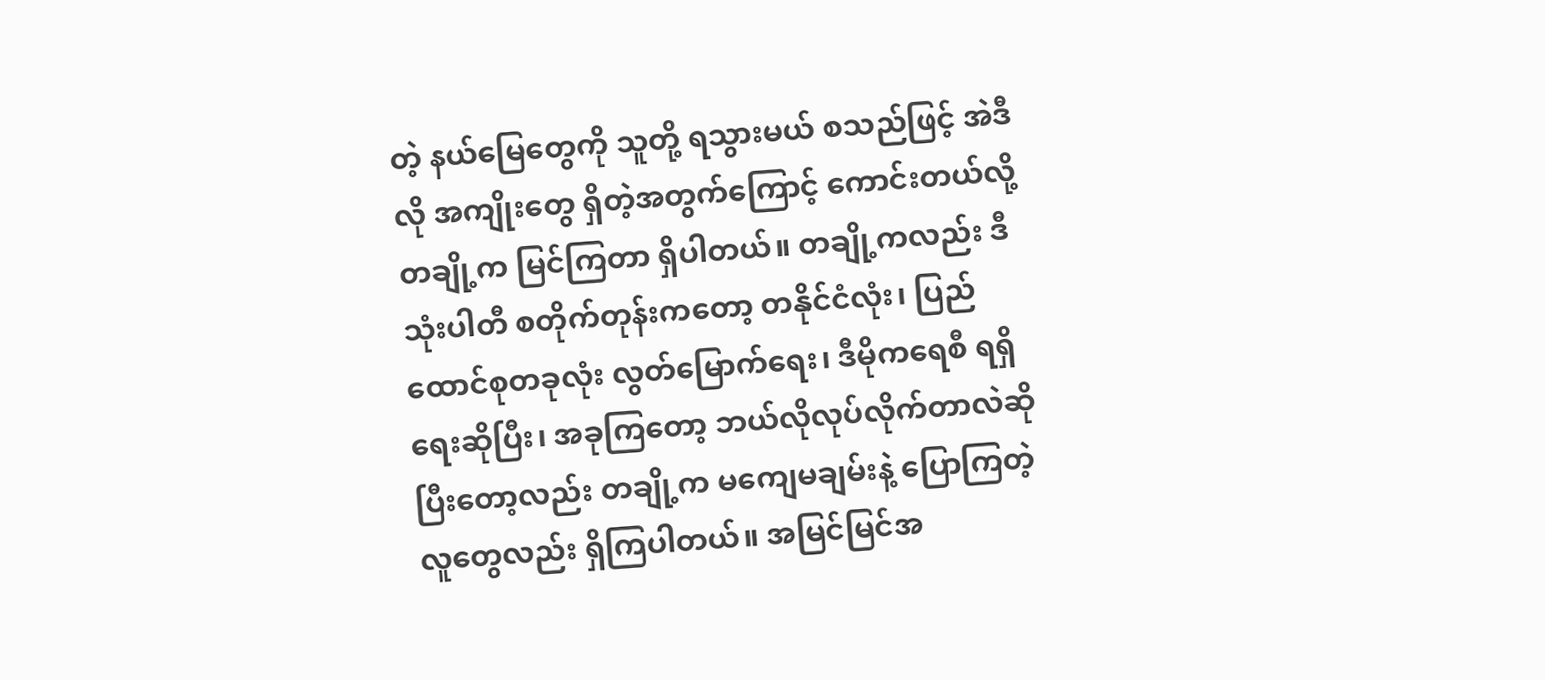တဲ့ နယ်မြေတွေကို သူတို့ ရသွားမယ် စသည်ဖြင့် အဲဒီလို အကျိုးတွေ ရှိတဲ့အတွက်ကြောင့် ကောင်းတယ်လို့ တချို့က မြင်ကြတာ ရှိပါတယ်။ တချို့ကလည်း ဒီသုံးပါတီ စတိုက်တုန်းကတော့ တနိုင်ငံလုံး၊ ပြည်ထောင်စုတခုလုံး လွတ်မြောက်ရေး၊ ဒီမိုကရေစီ ရရှိရေးဆိုပြီး၊ အခုကြတော့ ဘယ်လိုလုပ်လိုက်တာလဲဆိုပြီးတော့လည်း တချို့က မကျေမချမ်းနဲ့ ပြောကြတဲ့ လူတွေလည်း ရှိကြပါတယ်။ အမြင်မြင်အ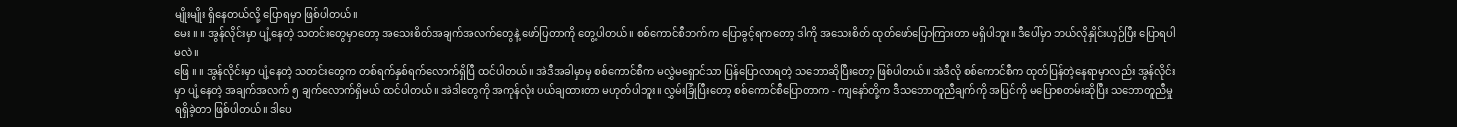မျိုးမျိုး ရှိနေတယ်လို့ ပြောရမှာ ဖြစ်ပါတယ်။
မေး ။ ။ အွန်လိုင်းမှာ ပျံ့နေတဲ့ သတင်းတွေမှာတော့ အသေးစိတ်အချက်အလက်တွေနဲ့ ဖော်ပြတာကို တွေ့ပါတယ်။ စစ်ကောင်စီဘက်က ပြောခွင့်ရကတော့ ဒါကို အသေးစိတ် ထုတ်ဖော်ပြောကြားတာ မရှိပါဘူး။ ဒီပေါ်မှာ ဘယ်လိုနှိုင်းယှဉ်ပြီး ပြောရပါမလဲ။
ဖြေ ။ ။ အွန်လိုင်းမှာ ပျံ့နေတဲ့ သတင်းတွေက တစ်ရက်နှစ်ရက်လောက်ရှိပြီ ထင်ပါတယ်။ အဲဒီအခါမှာမှ စစ်ကောင်စီက မလွှဲမရှောင်သာ ပြန်ပြောလာရတဲ့ သဘောဆိုပြီးတော့ ဖြစ်ပါတယ်။ အဲဒီလို စစ်ကောင်စီက ထုတ်ပြန်တဲ့နေရာမှာလည်း အွန်လိုင်းမှာ ပျံ့နေတဲ့ အချက်အလက် ၅ ချက်လောက်ရှိမယ် ထင်ပါတယ်။ အဲဒါတွေကို အကုန်လုံး ပယ်ချထားတာ မဟုတ်ပါဘူး။ လွှမ်းခြုံပြီးတော့ စစ်ကောင်စီပြောတာက - ကျနော်တို့က ဒီသဘောတူညီချက်ကို အပြင်ကို မပြောစတမ်းဆိုပြီး သဘောတူညီမှု ရရှိခဲ့တာ ဖြစ်ပါတယ်။ ဒါပေ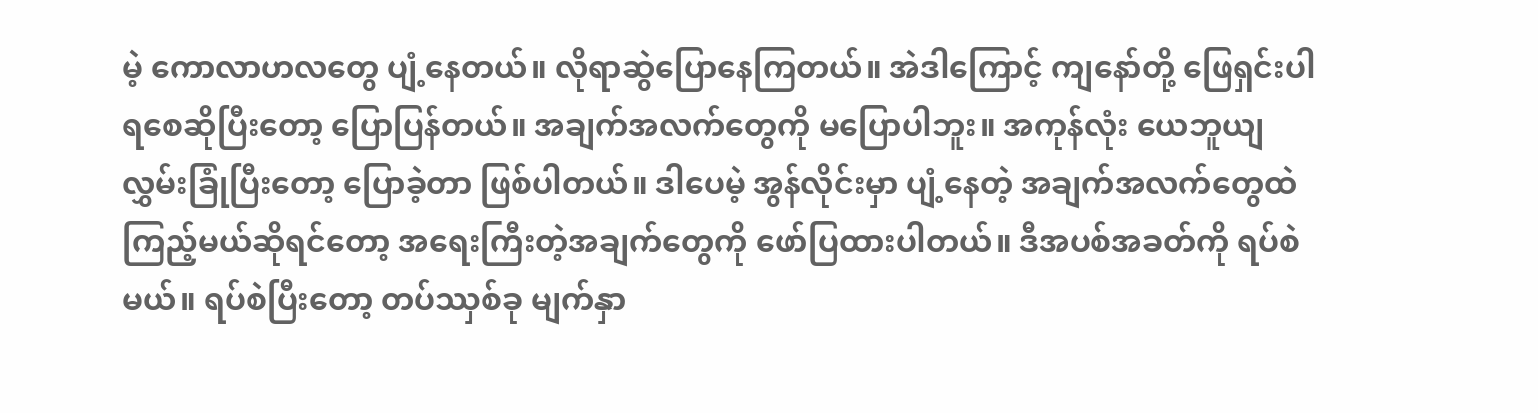မဲ့ ကောလာဟလတွေ ပျံ့နေတယ်။ လိုရာဆွဲပြောနေကြတယ်။ အဲဒါကြောင့် ကျနော်တို့ ဖြေရှင်းပါရစေဆိုပြီးတော့ ပြောပြန်တယ်။ အချက်အလက်တွေကို မပြောပါဘူး။ အကုန်လုံး ယေဘူယျလွှမ်းခြုံပြီးတော့ ပြောခဲ့တာ ဖြစ်ပါတယ်။ ဒါပေမဲ့ အွန်လိုင်းမှာ ပျံ့နေတဲ့ အချက်အလက်တွေထဲ ကြည့်မယ်ဆိုရင်တော့ အရေးကြီးတဲ့အချက်တွေကို ဖော်ပြထားပါတယ်။ ဒီအပစ်အခတ်ကို ရပ်စဲမယ်။ ရပ်စဲပြီးတော့ တပ်ဿှစ်ခု မျက်နှာ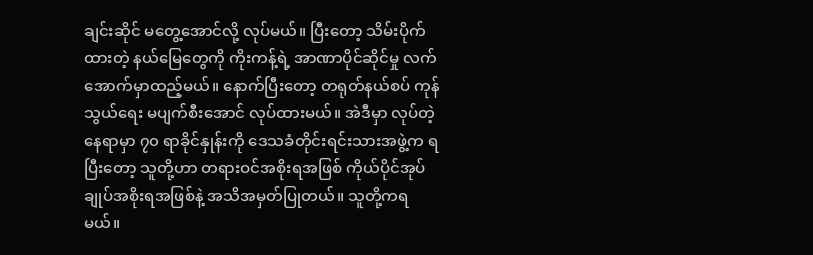ချင်းဆိုင် မတွေ့အောင်လို့ လုပ်မယ်။ ပြီးတော့ သိမ်းပိုက်ထားတဲ့ နယ်မြေတွေကို ကိုးကန့်ရဲ့ အာဏာပိုင်ဆိုင်မှု လက်အောက်မှာထည့်မယ်။ နောက်ပြီးတော့ တရုတ်နယ်စပ် ကုန်သွယ်ရေး မပျက်စီးအောင် လုပ်ထားမယ်။ အဲဒီမှာ လုပ်တဲ့နေရာမှာ ၇၀ ရာခိုင်နှုန်းကို ဒေသခံတိုင်းရင်းသားအဖွဲ့က ရပြီးတော့ သူတို့ဟာ တရားဝင်အစိုးရအဖြစ် ကိုယ်ပိုင်အုပ်ချုပ်အစိုးရအဖြစ်နဲ့ အသိအမှတ်ပြုတယ်။ သူတို့ကရမယ်။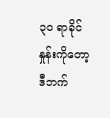၃၀ ရာခိုင်နှုန်းကိုတော့ ဒီဘက်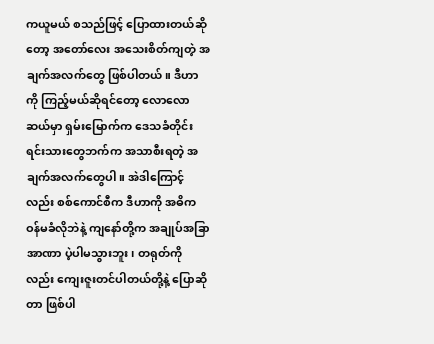ကယူမယ် စသည်ဖြင့် ပြောထားတယ်ဆိုတော့ အတော်လေး အသေးစိတ်ကျတဲ့ အချက်အလက်တွေ ဖြစ်ပါတယ်။ ဒီဟာကို ကြည့်မယ်ဆိုရင်တော့ လောလောဆယ်မှာ ရှမ်းမြောက်က ဒေသခံတိုင်းရင်းသားတွေဘက်က အသာစီးရတဲ့ အချက်အလက်တွေပါ။ အဲဒါကြောင့်လည်း စစ်ကောင်စီက ဒီဟာကို အဓိကဝန်မခံလိုဘဲနဲ့ ကျနော်တို့က အချုပ်အခြာအာဏာ ပဲ့ပါမသွားဘူး၊ တရုတ်ကိုလည်း ကျေးဇူးတင်ပါတယ်တို့နဲ့ ပြောဆိုတာ ဖြစ်ပါ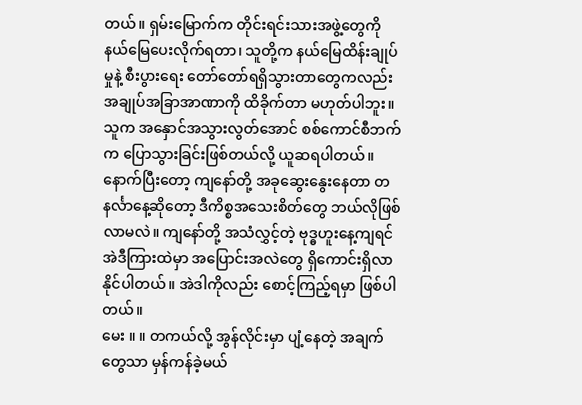တယ်။ ရှမ်းမြောက်က တိုင်းရင်းသားအဖွဲ့တွေကို နယ်မြေပေးလိုက်ရတာ၊ သူတို့က နယ်မြေထိန်းချုပ်မှုနဲ့ စီးပွားရေး တော်တော်ရရှိသွားတာတွေကလည်း အချုပ်အခြာအာဏာကို ထိခိုက်တာ မဟုတ်ပါဘူး။ သူက အနှောင်အသွားလွတ်အောင် စစ်ကောင်စီဘက်က ပြောသွားခြင်းဖြစ်တယ်လို့ ယူဆရပါတယ်။
နောက်ပြီးတော့ ကျနော်တို့ အခုဆွေးနွေးနေတာ တနင်္လာနေ့ဆိုတော့ ဒီကိစ္စအသေးစိတ်တွေ ဘယ်လိုဖြစ်လာမလဲ။ ကျနော်တို့ အသံလွှင့်တဲ့ ဗုဒ္ဓဟူးနေ့ကျရင် အဲဒီကြားထဲမှာ အပြောင်းအလဲတွေ ရှိကောင်းရှိလာနိုင်ပါတယ်။ အဲဒါကိုလည်း စောင့်ကြည့်ရမှာ ဖြစ်ပါတယ်။
မေး ။ ။ တကယ်လို့ အွန်လိုင်းမှာ ပျံ့နေတဲ့ အချက်တွေသာ မှန်ကန်ခဲ့မယ်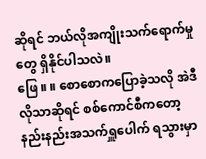ဆိုရင် ဘယ်လိုအကျိုးသက်ရောက်မှုတွေ ရှိနိုင်ပါသလဲ။
ဖြေ ။ ။ စောစောကပြောခဲ့သလို အဲဒီလိုသာဆိုရင် စစ်ကောင်စီကတော့ နည်းနည်းအသက်ရှူပေါက် ရသွားမှာ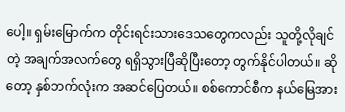ပေါ့။ ရှမ်းမြောက်က တိုင်းရင်းသားဒေသတွေကလည်း သူတို့လိုချင်တဲ့ အချက်အလက်တွေ ရရှိသွားပြီဆိုပြီးတော့ တွက်နိုင်ပါတယ်။ ဆိုတော့ နှစ်ဘက်လုံးက အဆင်ပြေတယ်။ စစ်ကောင်စီက နယ်မြေအား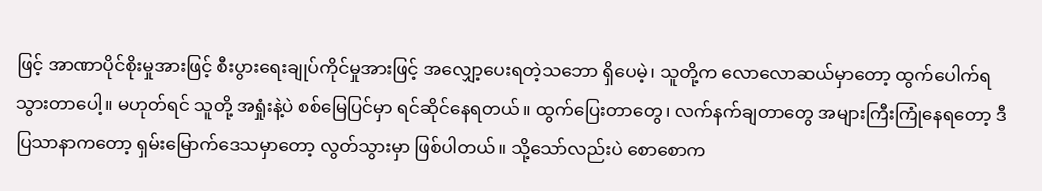ဖြင့် အာဏာပိုင်စိုးမှုအားဖြင့် စီးပွားရေးချုပ်ကိုင်မှုအားဖြင့် အလျှော့ပေးရတဲ့သဘော ရှိပေမဲ့၊ သူတို့က လောလောဆယ်မှာတော့ ထွက်ပေါက်ရသွားတာပေါ့။ မဟုတ်ရင် သူတို့ အရှုံးနဲ့ပဲ စစ်မြေပြင်မှာ ရင်ဆိုင်နေရတယ်။ ထွက်ပြေးတာတွေ၊ လက်နက်ချတာတွေ အများကြီးကြုံနေရတော့ ဒီပြသာနာကတော့ ရှမ်းမြောက်ဒေသမှာတော့ လွတ်သွားမှာ ဖြစ်ပါတယ်။ သို့သော်လည်းပဲ စောစောက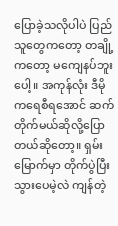ပြောခဲ့သလိုပါပဲ ပြည်သူတွေကတော့ တချို့ကတော့ မကျေနပ်ဘူးပေါ့။ အကုန်လုံး ဒီမိုကရေစီရအောင် ဆက်တိုက်မယ်ဆိုလို့ပြောတယ်ဆိုတော့။ ရှမ်းမြောက်မှာ တိုက်ပွဲပြီးသွားပေမဲ့လဲ ကျန်တဲ့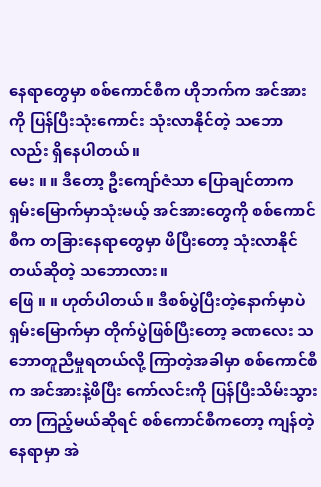နေရာတွေမှာ စစ်ကောင်စီက ဟိုဘက်က အင်အားကို ပြန်ပြီးသုံးကောင်း သုံးလာနိုင်တဲ့ သဘောလည်း ရှိနေပါတယ်။
မေး ။ ။ ဒီတော့ ဦးကျော်ဇံသာ ပြောချင်တာက ရှမ်းမြောက်မှာသုံးမယ့် အင်အားတွေကို စစ်ကောင်စီက တခြားနေရာတွေမှာ ဖိပြီးတော့ သုံးလာနိုင်တယ်ဆိုတဲ့ သဘောလား။
ဖြေ ။ ။ ဟုတ်ပါတယ်။ ဒီစစ်ပွဲပြီးတဲ့နောက်မှာပဲ ရှမ်းမြောက်မှာ တိုက်ပွဲဖြစ်ပြီးတော့ ခဏလေး သဘောတူညီမှုရတယ်လို့ ကြာတဲ့အခါမှာ စစ်ကောင်စီက အင်အားနဲ့ဖိပြီး ကော်လင်းကို ပြန်ပြီးသိမ်းသွားတာ ကြည့်မယ်ဆိုရင် စစ်ကောင်စီကတော့ ကျန်တဲ့နေရာမှာ အဲ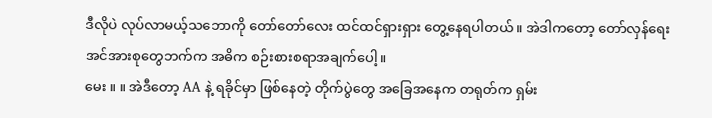ဒီလိုပဲ လုပ်လာမယ့်သဘောကို တော်တော်လေး ထင်ထင်ရှားရှား တွေ့နေရပါတယ်။ အဲဒါကတော့ တော်လှန်ရေးအင်အားစုတွေဘက်က အဓိက စဉ်းစားစရာအချက်ပေါ့။
မေး ။ ။ အဲဒီတော့ AA နဲ့ ရခိုင်မှာ ဖြစ်နေတဲ့ တိုက်ပွဲတွေ အခြေအနေက တရုတ်က ရှမ်း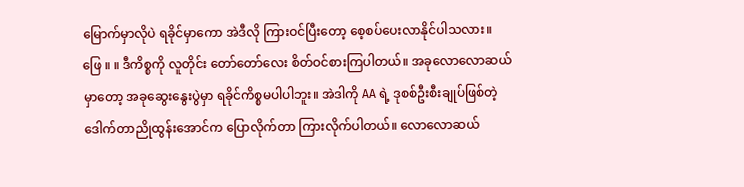မြောက်မှာလိုပဲ ရခိုင်မှာကော အဲဒီလို ကြားဝင်ပြီးတော့ စေ့စပ်ပေးလာနိုင်ပါသလား။
ဖြေ ။ ။ ဒီကိစ္စကို လူတိုင်း တော်တော်လေး စိတ်ဝင်စားကြပါတယ်။ အခုလောလောဆယ်မှာတော့ အခုဆွေးနွေးပွဲမှာ ရခိုင်ကိစ္စမပါပါဘူး။ အဲဒါကို AA ရဲ့ ဒုစစ်ဦးစီးချုပ်ဖြစ်တဲ့ ဒေါက်တာညိုထွန်းအောင်က ပြောလိုက်တာ ကြားလိုက်ပါတယ်။ လောလောဆယ်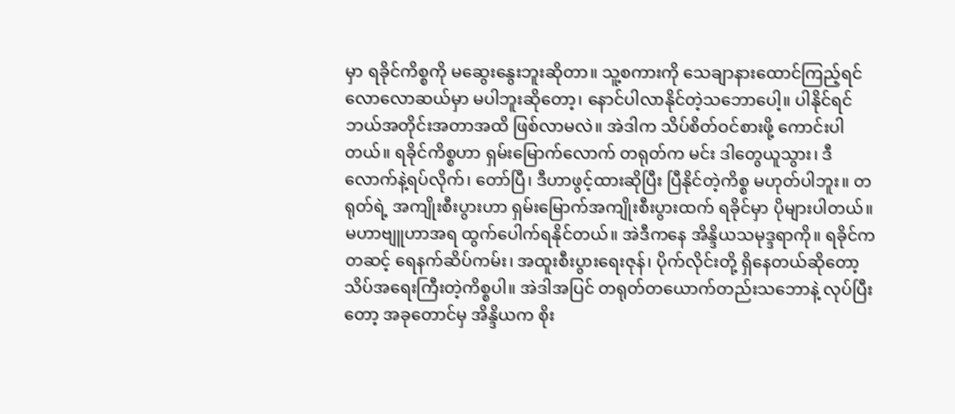မှာ ရခိုင်ကိစ္စကို မဆွေးနွေးဘူးဆိုတာ။ သူ့စကားကို သေချာနားထောင်ကြည့်ရင် လောလောဆယ်မှာ မပါဘူးဆိုတော့၊ နောင်ပါလာနိုင်တဲ့သဘောပေါ့။ ပါနိုင်ရင် ဘယ်အတိုင်းအတာအထိ ဖြစ်လာမလဲ။ အဲဒါက သိပ်စိတ်ဝင်စားဖို့ ကောင်းပါတယ်။ ရခိုင်ကိစ္စဟာ ရှမ်းမြောက်လောက် တရုတ်က မင်း ဒါတွေယူသွား၊ ဒီလောက်နဲ့ရပ်လိုက်၊ တော်ပြီ၊ ဒီဟာဖွင့်ထားဆိုပြီး ပြီနိုင်တဲ့ကိစ္စ မဟုတ်ပါဘူး။ တရုတ်ရဲ့ အကျိုးစီးပွားဟာ ရှမ်းမြောက်အကျိုးစီးပွားထက် ရခိုင်မှာ ပိုများပါတယ်။ မဟာဗျူဟာအရ ထွက်ပေါက်ရနိုင်တယ်။ အဲဒီကနေ အိန္ဒိယသမုဒ္ဒရာကို။ ရခိုင်ကတဆင့် ရေနက်ဆိပ်ကမ်း၊ အထူးစီးပွားရေးဇုန်၊ ပိုက်လိုင်းတို့ ရှိနေတယ်ဆိုတော့ သိပ်အရေးကြီးတဲ့ကိစ္စပါ။ အဲဒါအပြင် တရုတ်တယောက်တည်းသဘောနဲ့ လုပ်ပြီးတော့ အခုတောင်မှ အိန္ဒိယက စိုး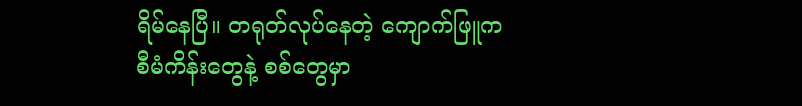ရိမ်နေပြီ။ တရုတ်လုပ်နေတဲ့ ကျောက်ဖြူက စီမံကိန်းတွေနဲ့ စစ်တွေမှာ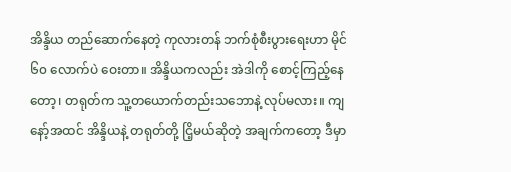အိန္ဒိယ တည်ဆောက်နေတဲ့ ကုလားတန် ဘက်စုံစီးပွားရေးဟာ မိုင် ၆၀ လောက်ပဲ ဝေးတာ။ အိန္ဒိယကလည်း အဲဒါကို စောင့်ကြည့်နေတော့၊ တရုတ်က သူ့တယောက်တည်းသဘောနဲ့ လုပ်မလား။ ကျနော့်အထင် အိန္ဒိယနဲ့ တရုတ်တို့ ငြိ့မယ်ဆိုတဲ့ အချက်ကတော့ ဒီမှာ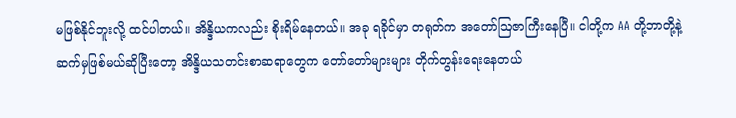မဖြစ်နိုင်ဘူးလို့ ထင်ပါတယ်။ အိန္ဒိယကလည်း စိုးရိမ်နေတယ်။ အခု ရခိုင်မှာ တရုတ်က အတော်ဩဇာကြီးနေပြီ။ ငါတို့က AA တို့ဘာတို့နဲ့ ဆက်မှဖြစ်မယ်ဆိုပြီးတော့ အိန္ဒိယသတင်းစာဆရာတွေက တော်တော်များများ တိုက်တွန်းရေးနေတယ်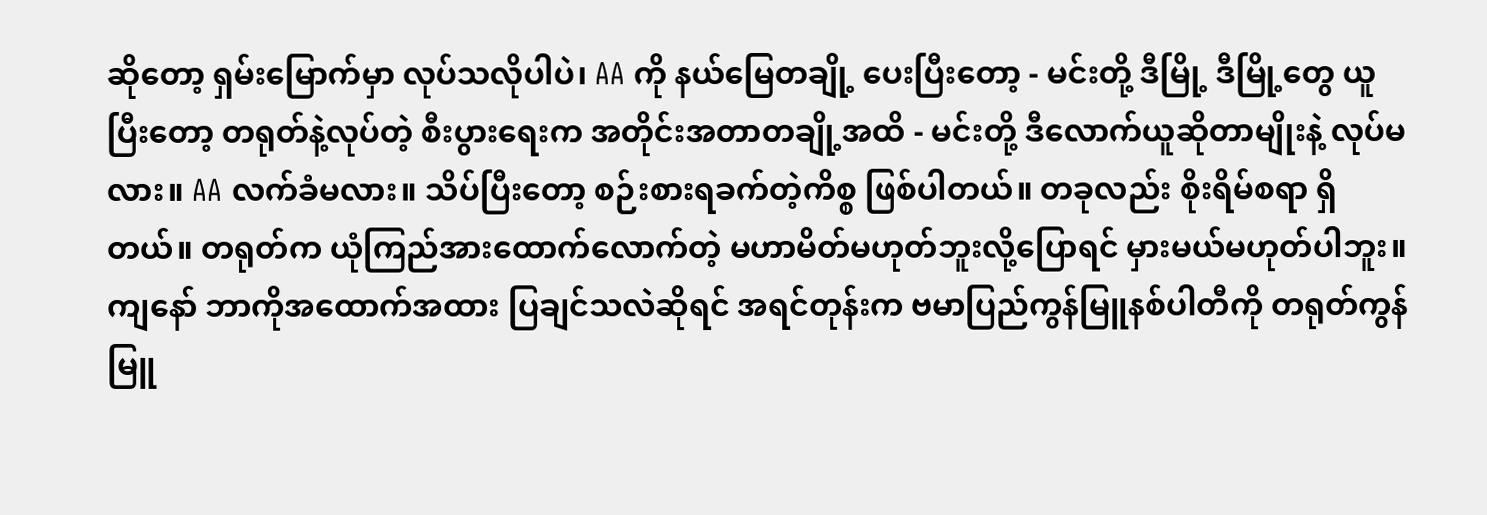ဆိုတော့ ရှမ်းမြောက်မှာ လုပ်သလိုပါပဲ၊ AA ကို နယ်မြေတချို့ ပေးပြီးတော့ - မင်းတို့ ဒီမြို့ ဒီမြို့တွေ ယူပြီးတော့ တရုတ်နဲ့လုပ်တဲ့ စီးပွားရေးက အတိုင်းအတာတချို့အထိ - မင်းတို့ ဒီလောက်ယူဆိုတာမျိုးနဲ့ လုပ်မလား။ AA လက်ခံမလား။ သိပ်ပြီးတော့ စဉ်းစားရခက်တဲ့ကိစ္စ ဖြစ်ပါတယ်။ တခုလည်း စိုးရိမ်စရာ ရှိတယ်။ တရုတ်က ယုံကြည်အားထောက်လောက်တဲ့ မဟာမိတ်မဟုတ်ဘူးလို့ပြောရင် မှားမယ်မဟုတ်ပါဘူး။ ကျနော် ဘာကိုအထောက်အထား ပြချင်သလဲဆိုရင် အရင်တုန်းက ဗမာပြည်ကွန်မြူနစ်ပါတီကို တရုတ်ကွန်မြူ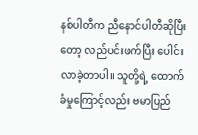နစ်ပါတီက ညီနောင်ပါတီဆိုပြီးတော့ လည်ပင်းဖက်ပြီး ပေါင်းလာခဲ့တာပါ။ သူတို့ရဲ့ ထောက်ခံမှုကြောင့်လည်း ဗမာပြည်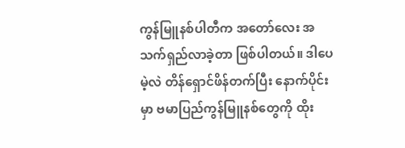ကွန်မြူနစ်ပါတီက အတော်လေး အသက်ရှည်လာခဲ့တာ ဖြစ်ပါတယ်။ ဒါပေမဲ့လဲ တိန်ရှောင်ဖိန်တက်ပြီး နောက်ပိုင်းမှာ ဗမာပြည်ကွန်မြူနစ်တွေကို ထိုး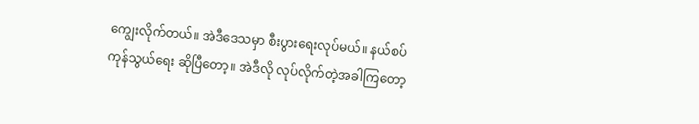ကျွေးလိုက်တယ်။ အဲဒီဒေသမှာ စီးပွားရေးလုပ်မယ်။ နယ်စပ်ကုန်သွယ်ရေး ဆိုပြီတော့။ အဲဒီလို လုပ်လိုက်တဲ့အခါကြတော့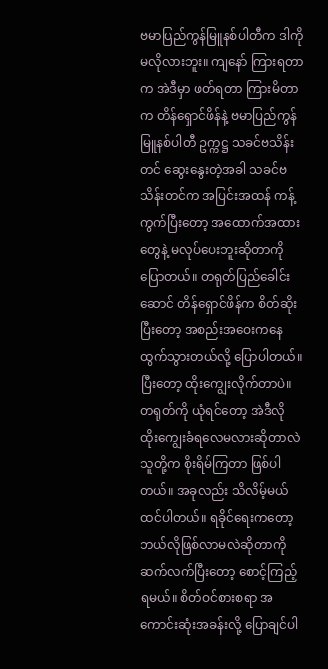ဗမာပြည်ကွန်မြူနစ်ပါတီက ဒါကို မလိုလားဘူး။ ကျနော် ကြားရတာက အဲဒီမှာ ဖတ်ရတာ ကြားမိတာက တိန်ရှောင်ဖိန်နဲ့ ဗမာပြည်ကွန်မြူနစ်ပါတီ ဥက္ကဋ္ဌ သခင်ဗသိန်းတင် ဆွေးနွေးတဲ့အခါ သခင်ဗသိန်းတင်က အပြင်းအထန် ကန့်ကွက်ပြီးတော့ အထောက်အထားတွေနဲ့ မလုပ်ပေးဘူးဆိုတာကို ပြောတယ်။ တရုတ်ပြည်ခေါင်းဆောင် တိန်ရှောင်ဖိန်က စိတ်ဆိုးပြီးတော့ အစည်းအဝေးကနေ ထွက်သွားတယ်လို့ ပြောပါတယ်။ ပြီးတော့ ထိုးကျွေးလိုက်တာပဲ။ တရုတ်ကို ယုံရင်တော့ အဲဒီလို ထိုးကျွေးခံရလေမလားဆိုတာလဲ သူတို့က စိုးရိမ်ကြတာ ဖြစ်ပါတယ်။ အခုလည်း သိလိမ့်မယ် ထင်ပါတယ်။ ရခိုင်ရေးကတော့ ဘယ်လိုဖြစ်လာမလဲဆိုတာကို ဆက်လက်ပြီးတော့ စောင့်ကြည့်ရမယ်။ စိတ်ဝင်စားစရာ အကောင်းဆုံးအခန်းလို့ ပြောချင်ပါ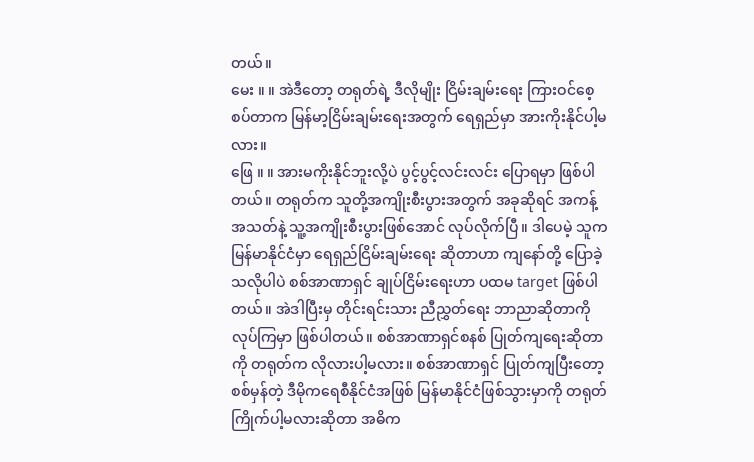တယ်။
မေး ။ ။ အဲဒီတော့ တရုတ်ရဲ့ ဒီလိုမျိုး ငြိမ်းချမ်းရေး ကြားဝင်စေ့စပ်တာက မြန်မာ့ငြိမ်းချမ်းရေးအတွက် ရေရှည်မှာ အားကိုးနိုင်ပါ့မလား။
ဖြေ ။ ။ အားမကိုးနိုင်ဘူးလို့ပဲ ပွင့်ပွင့်လင်းလင်း ပြောရမှာ ဖြစ်ပါတယ်။ တရုတ်က သူတို့အကျိုးစီးပွားအတွက် အခုဆိုရင် အကန့်အသတ်နဲ့ သူ့အကျိုးစီးပွားဖြစ်အောင် လုပ်လိုက်ပြီ။ ဒါပေမဲ့ သူက မြန်မာနိုင်ငံမှာ ရေရှည်ငြိမ်းချမ်းရေး ဆိုတာဟာ ကျနော်တို့ ပြောခဲ့သလိုပါပဲ စစ်အာဏာရှင် ချုပ်ငြိမ်းရေးဟာ ပထမ target ဖြစ်ပါတယ်။ အဲဒါပြီးမှ တိုင်းရင်းသား ညီညွှတ်ရေး ဘာညာဆိုတာကို လုပ်ကြမှာ ဖြစ်ပါတယ်။ စစ်အာဏာရှင်စနစ် ပြုတ်ကျရေးဆိုတာကို တရုတ်က လိုလားပါ့မလား။ စစ်အာဏာရှင် ပြုတ်ကျပြီးတော့ စစ်မှန်တဲ့ ဒီမိုကရေစီနိုင်ငံအဖြစ် မြန်မာနိုင်ငံဖြစ်သွားမှာကို တရုတ် ကြိုက်ပါ့မလားဆိုတာ အဓိက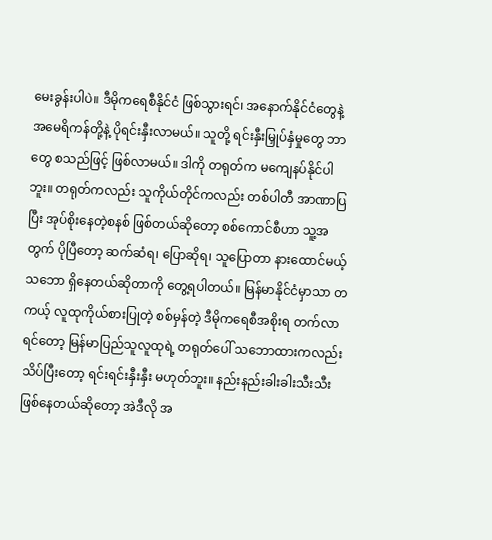မေးခွန်းပါပဲ။ ဒီမိုကရေစီနိုင်ငံ ဖြစ်သွားရင်၊ အနောက်နိုင်ငံတွေနဲ့ အမေရိကန်တို့နဲ့ ပိုရင်းနှီးလာမယ်။ သူတို့ ရင်းနှီးမြှုပ်နှံမှုတွေ ဘာတွေ စသည်ဖြင့် ဖြစ်လာမယ်။ ဒါကို တရုတ်က မကျေနပ်နိုင်ပါဘူး။ တရုတ်ကလည်း သူကိုယ်တိုင်ကလည်း တစ်ပါတီ အာဏာပြပြီး အုပ်စိုးနေတဲ့စနစ် ဖြစ်တယ်ဆိုတော့ စစ်ကောင်စီဟာ သူ့အတွက် ပိုပြီတော့ ဆက်ဆံရ၊ ပြောဆိုရ၊ သူပြောတာ နားထောင်မယ့်သဘော ရှိနေတယ်ဆိုတာကို တွေ့ရပါတယ်။ မြန်မာနိုင်ငံမှာသာ တကယ့် လူထုကိုယ်စားပြုတဲ့ စစ်မှန်တဲ့ ဒီမိုကရေစီအစိုးရ တက်လာရင်တော့ မြန်မာပြည်သူလူထုရဲ့ တရုတ်ပေါ် သဘောထားကလည်း သိပ်ပြီးတော့ ရင်းရင်းနှီးနှီး မဟုတ်ဘူး။ နည်းနည်းခါးခါးသီးသီး ဖြစ်နေတယ်ဆိုတော့ အဲဒီလို အ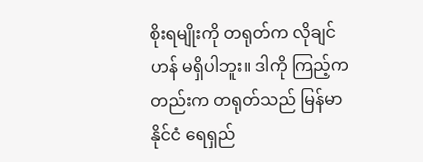စိုးရမျိုးကို တရုတ်က လိုချင်ဟန် မရှိပါဘူး။ ဒါကို ကြည့်ကတည်းက တရုတ်သည် မြန်မာနိုင်ငံ ရေရှည်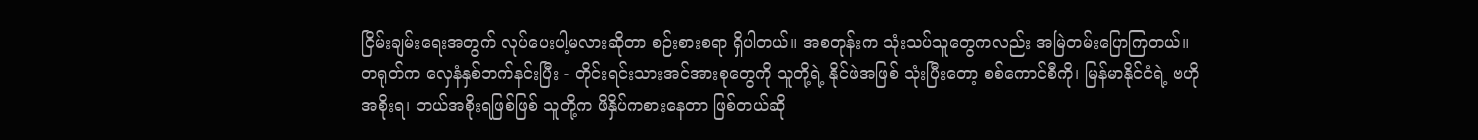ငြိမ်းချမ်းရေးအတွက် လုပ်ပေးပါ့မလားဆိုတာ စဉ်းစားစရာ ရှိပါတယ်။ အစတုန်းက သုံးသပ်သူတွေကလည်း အမြဲတမ်းပြောကြတယ်။ တရုတ်က လှေနံနှစ်ဘက်နင်းပြီး - တိုင်းရင်းသားအင်အားစုတွေကို သူတို့ရဲ့ နိုင်ဖဲအဖြစ် သုံးပြီးတော့ စစ်ကောင်စီကို၊ မြန်မာနိုင်ငံရဲ့ ဗဟိုအစိုးရ၊ ဘယ်အစိုးရဖြစ်ဖြစ် သူတို့က ဖိနှိပ်ကစားနေတာ ဖြစ်တယ်ဆို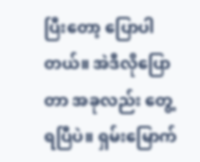ပြီးတော့ ပြောပါတယ်။ အဲဒီလိုပြောတာ အခုလည်း တွေ့ရပြီပဲ။ ရှမ်းမြောက်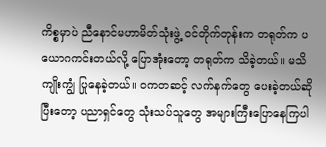ကိစ္စမှာပဲ ညီနောင်မဟာမိတ်သုံးဖွဲ့ ဝင်တိုက်တုန်းက တရုတ်က ပယောဂကင်းတယ်လို့ ပြောအုံးတော့ တရုတ်က သိခဲ့တယ်။ မသိကျိုးကျွံ ပြုနေခဲ့တယ်။ ၀ကတဆင့် လက်နက်တွေ ပေးခဲ့တယ်ဆိုပြီးတော့ ပညာရှင်တွေ သုံးသပ်သူတွေ အများကြီးပြောနေကြပါ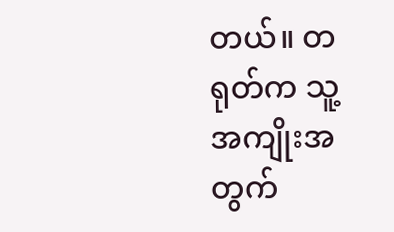တယ်။ တရုတ်က သူ့အကျိုးအတွက်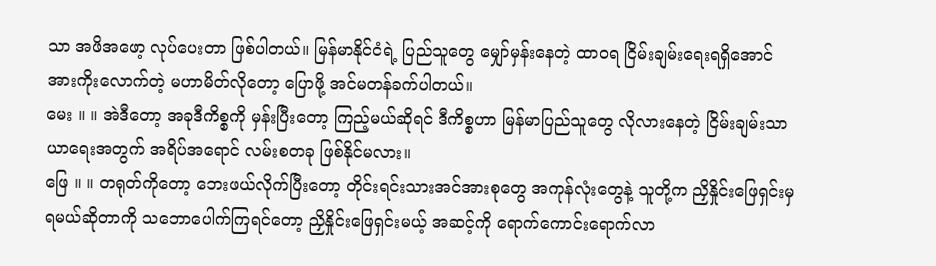သာ အဖိအဖော့ လုပ်ပေးတာ ဖြစ်ပါတယ်။ မြန်မာနိုင်ငံရဲ့ ပြည်သူတွေ မျှော်မှန်းနေတဲ့ ထာ၀ရ ငြိမ်းချမ်းရေးရရှိအောင် အားကိုးလောက်တဲ့ မဟာမိတ်လိုတော့ ပြောဖို့ အင်မတန်ခက်ပါတယ်။
မေး ။ ။ အဲဒီတော့ အခုဒီကိစ္စကို မှန်းပြီးတော့ ကြည့်မယ်ဆိုရင် ဒီကိစ္စဟာ မြန်မာပြည်သူတွေ လိုလားနေတဲ့ ငြိမ်းချမ်းသာယာရေးအတွက် အရိပ်အရောင် လမ်းစတခု ဖြစ်နိုင်မလား။
ဖြေ ။ ။ တရုတ်ကိုတော့ ဘေးဖယ်လိုက်ပြီးတော့ တိုင်းရင်းသားအင်အားစုတွေ အကုန်လုံးတွေနဲ့ သူတို့က ညှိနှိုင်းဖြေရှင်းမှ ရမယ်ဆိုတာကို သဘောပေါက်ကြရင်တော့ ညှိနှိုင်းဖြေရှင်းမယ့် အဆင့်ကို ရောက်ကောင်းရောက်လာ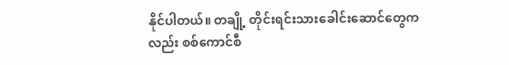နိုင်ပါတယ်။ တချို့ တိုင်းရင်းသားခေါင်းဆောင်တွေကလည်း စစ်ကောင်စီ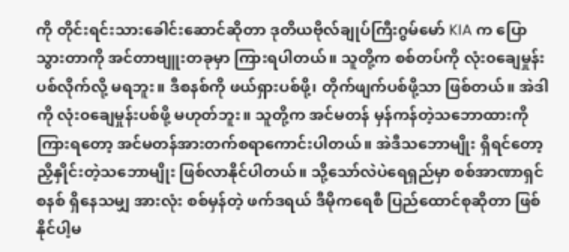ကို တိုင်းရင်းသားခေါင်းဆောင်ဆိုတာ ဒုတိယဗိုလ်ချုပ်ကြီးဂွမ်မော် KIA က ပြောသွားတာကို အင်တာဗျူးတခုမှာ ကြားရပါတယ်။ သူတို့က စစ်တပ်ကို လုံး၀ချေမှုန်းပစ်လိုက်လို့ မရဘူး။ ဒီစနစ်ကို ဖယ်ရှားပစ်ဖို့၊ တိုက်ဖျက်ပစ်ဖို့သာ ဖြစ်တယ်။ အဲဒါကို လုံး၀ချေမှုန်းပစ်ဖို့ မဟုတ်ဘူး။ သူတို့က အင်မတန် မှန်ကန်တဲ့သဘောထားကို ကြားရတော့ အင်မတန်အားတက်စရာကောင်းပါတယ်။ အဲဒီသဘောမျိုး ရှိရင်တော့ ညှိနှိုင်းတဲ့သဘောမျိုး ဖြစ်လာနိုင်ပါတယ်။ သို့သော်လဲပဲရေရှည်မှာ စစ်အာဏာရှင်စနစ် ရှိနေသမျှ အားလုံး စစ်မှန်တဲ့ ဖက်ဒရယ် ဒီမိုကရေစီ ပြည်ထောင်စုဆိုတာ ဖြစ်နိုင်ပါ့မ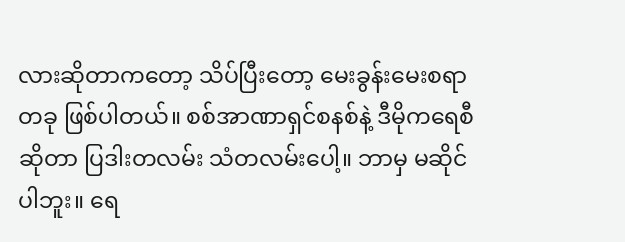လားဆိုတာကတော့ သိပ်ပြီးတော့ မေးခွန်းမေးစရာတခု ဖြစ်ပါတယ်။ စစ်အာဏာရှင်စနစ်နဲ့ ဒီမိုကရေစီဆိုတာ ပြဒါးတလမ်း သံတလမ်းပေါ့။ ဘာမှ မဆိုင်ပါဘူး။ ရေ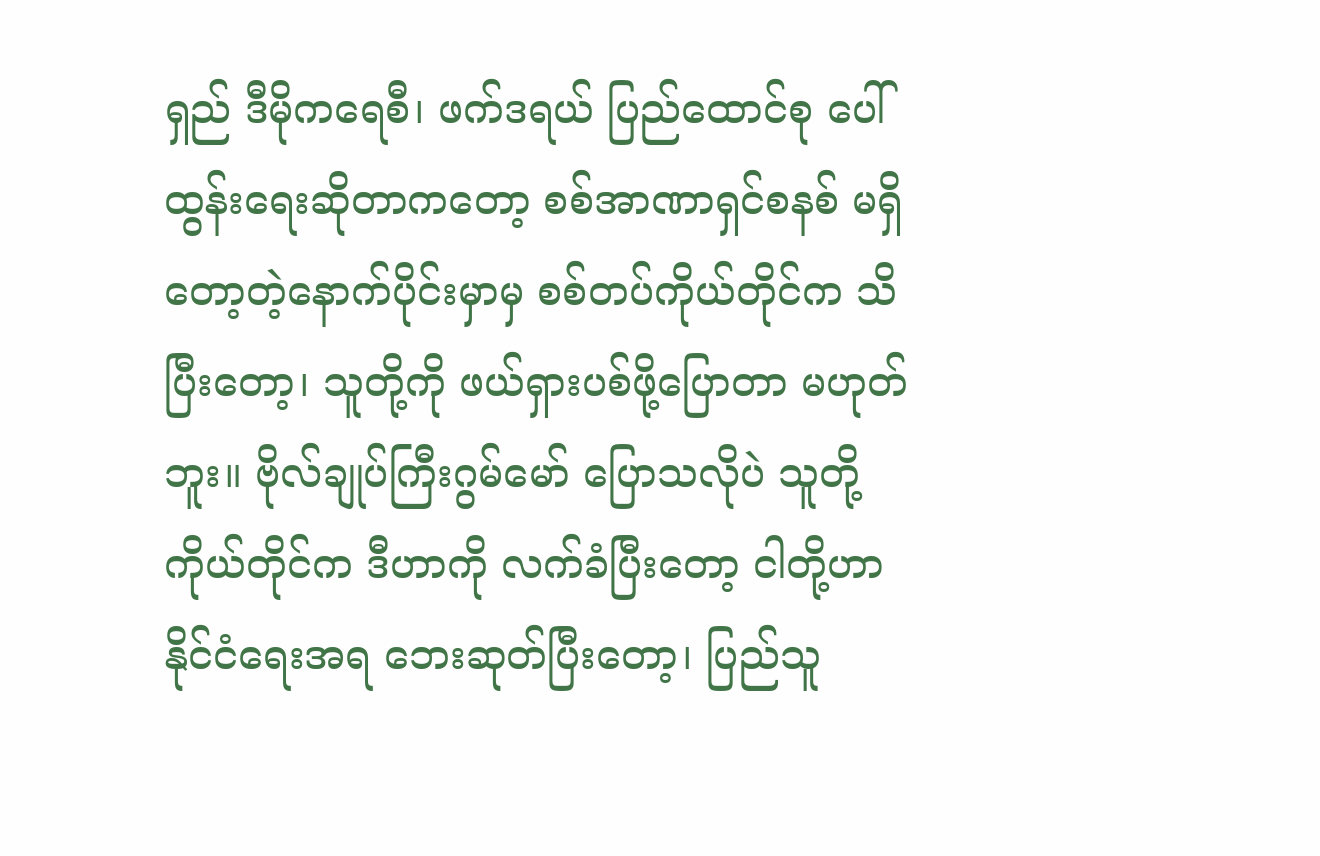ရှည် ဒီမိုကရေစီ၊ ဖက်ဒရယ် ပြည်ထောင်စု ပေါ်ထွန်းရေးဆိုတာကတော့ စစ်အာဏာရှင်စနစ် မရှိတော့တဲ့နောက်ပိုင်းမှာမှ စစ်တပ်ကိုယ်တိုင်က သိပြီးတော့၊ သူတို့ကို ဖယ်ရှားပစ်ဖို့ပြောတာ မဟုတ်ဘူး။ ဗိုလ်ချုပ်ကြီးဂွမ်မော် ပြောသလိုပဲ သူတို့ကိုယ်တိုင်က ဒီဟာကို လက်ခံပြီးတော့ ငါတို့ဟာ နိုင်ငံရေးအရ ဘေးဆုတ်ပြီးတော့၊ ပြည်သူ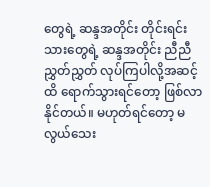တွေရဲ့ ဆန္ဒအတိုင်း တိုင်းရင်းသားတွေရဲ့ ဆန္ဒအတိုင်း ညီညီညွှတ်ညွှတ် လုပ်ကြပါလို့အဆင့်ထိ ရောက်သွားရင်တော့ ဖြစ်လာနိုင်တယ်။ မဟုတ်ရင်တော့ မလွယ်သေး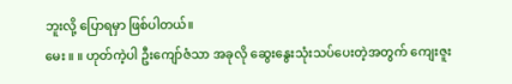ဘူးလို့ ပြောရမှာ ဖြစ်ပါတယ်။
မေး ။ ။ ဟုတ်ကဲ့ပါ ဦးကျော်ဇံသာ အခုလို ဆွေးနွေးသုံးသပ်ပေးတဲ့အတွက် ကျေးဇူး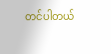တင်ပါတယ်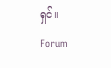ရှင်။
Forum